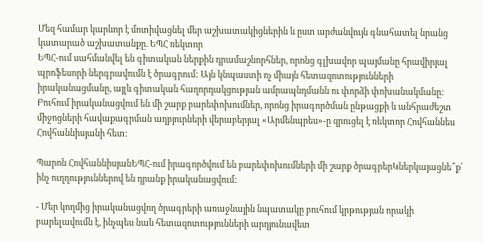Մեզ համար կարևոր է մոտիվացնել մեր աշխատակիցներին և ըստ արժանվույն գնահատել նրանց կատարած աշխատանքը. ԵՊՀ ռեկտոր
ԵՊՀ-ում սահմանվել են գիտական ներքին դրամաշնորհներ, որոնց գլխավոր պայմանը հրավիրյալ պրոֆեսորի ներգրավումն է ծրագրում: Այն կնպաստի ոչ միայն հետազոտությունների իրականացմանը, այլև գիտական հաղորդակցության ամրապնդմանն ու փորձի փոխանակմանը:
Բուհում իրականացվում են մի շարք բարեփոխումներ, որոնց իրագործման ընթացքի և անհրաժեշտ միջոցների հավաքագրման աղբյուրների վերաբերյալ «Արմենպրես»-ը զրուցել է ռեկտոր Հովհաննես Հովհաննիսյանի հետ:

Պարոն ՀովհաննիսյանԵՊՀ-ում իրագործվում են բարեփոխումների մի շարք ծրագրերԿներկայացնե՞ք՝ ինչ ուղղություններով են դրանք իրականացվում:

- Մեր կողմից իրականացվող ծրագրերի առաջնային նպատակը բուհում կրթության որակի բարելավումն է, ինչպես նաև հետազոտությունների արդյունավետ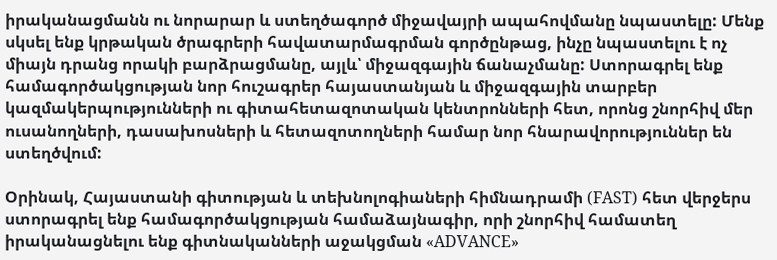իրականացմանն ու նորարար և ստեղծագործ միջավայրի ապահովմանը նպաստելը: Մենք սկսել ենք կրթական ծրագրերի հավատարմագրման գործընթաց, ինչը նպաստելու է ոչ միայն դրանց որակի բարձրացմանը, այլև՝ միջազգային ճանաչմանը: Ստորագրել ենք համագործակցության նոր հուշագրեր հայաստանյան և միջազգային տարբեր կազմակերպությունների ու գիտահետազոտական կենտրոնների հետ, որոնց շնորհիվ մեր ուսանողների, դասախոսների և հետազոտողների համար նոր հնարավորություններ են ստեղծվում:

Օրինակ, Հայաստանի գիտության և տեխնոլոգիաների հիմնադրամի (FAST) հետ վերջերս ստորագրել ենք համագործակցության համաձայնագիր, որի շնորհիվ համատեղ իրականացնելու ենք գիտնականների աջակցման «ADVANCE»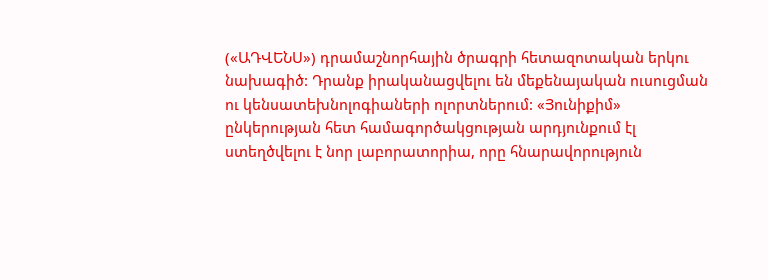(«ԱԴՎԵՆՍ») դրամաշնորհային ծրագրի հետազոտական երկու նախագիծ: Դրանք իրականացվելու են մեքենայական ուսուցման ու կենսատեխնոլոգիաների ոլորտներում: «Յունիքիմ» ընկերության հետ համագործակցության արդյունքում էլ ստեղծվելու է նոր լաբորատորիա, որը հնարավորություն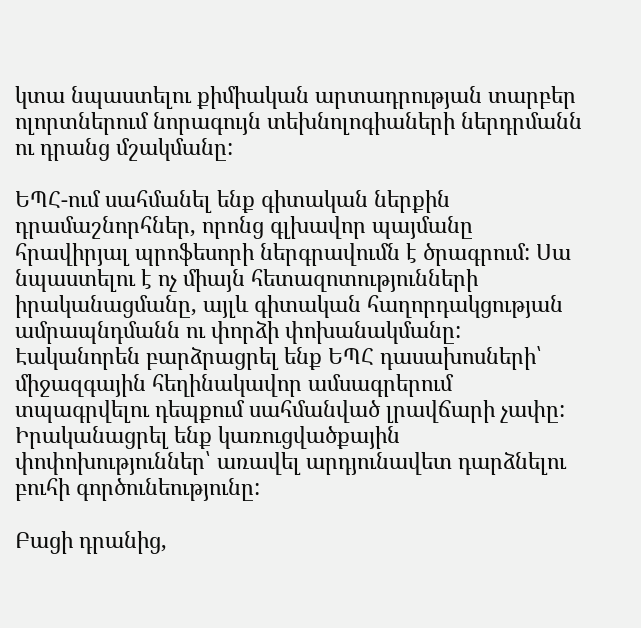կտա նպաստելու քիմիական արտադրության տարբեր ոլորտներում նորագույն տեխնոլոգիաների ներդրմանն ու դրանց մշակմանը:

ԵՊՀ-ում սահմանել ենք գիտական ներքին դրամաշնորհներ, որոնց գլխավոր պայմանը հրավիրյալ պրոֆեսորի ներգրավումն է ծրագրում: Սա նպաստելու է ոչ միայն հետազոտությունների իրականացմանը, այլև գիտական հաղորդակցության ամրապնդմանն ու փորձի փոխանակմանը: Էականորեն բարձրացրել ենք ԵՊՀ դասախոսների՝ միջազգային հեղինակավոր ամսագրերում տպագրվելու դեպքում սահմանված լրավճարի չափը: Իրականացրել ենք կառուցվածքային փոփոխություններ՝ առավել արդյունավետ դարձնելու բուհի գործունեությունը:

Բացի դրանից,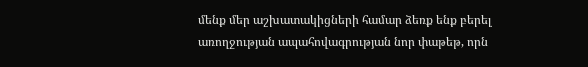մենք մեր աշխատակիցների համար ձեռք ենք բերել առողջության ապահովագրության նոր փաթեթ, որն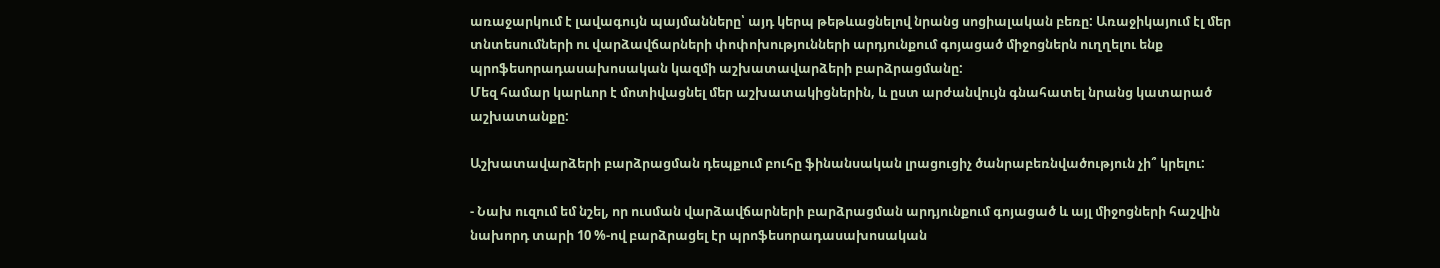առաջարկում է լավագույն պայմանները՝ այդ կերպ թեթևացնելով նրանց սոցիալական բեռը: Առաջիկայում էլ մեր տնտեսումների ու վարձավճարների փոփոխությունների արդյունքում գոյացած միջոցներն ուղղելու ենք պրոֆեսորադասախոսական կազմի աշխատավարձերի բարձրացմանը:
Մեզ համար կարևոր է մոտիվացնել մեր աշխատակիցներին, և ըստ արժանվույն գնահատել նրանց կատարած աշխատանքը:

Աշխատավարձերի բարձրացման դեպքում բուհը ֆինանսական լրացուցիչ ծանրաբեռնվածություն չի՞ կրելու:

- Նախ ուզում եմ նշել, որ ուսման վարձավճարների բարձրացման արդյունքում գոյացած և այլ միջոցների հաշվին նախորդ տարի 10 %-ով բարձրացել էր պրոֆեսորադասախոսական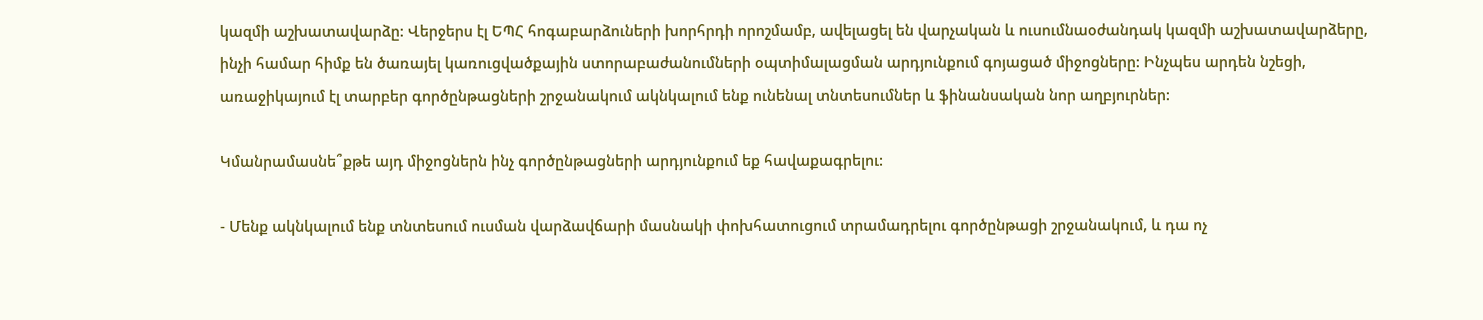կազմի աշխատավարձը: Վերջերս էլ ԵՊՀ հոգաբարձուների խորհրդի որոշմամբ, ավելացել են վարչական և ուսումնաօժանդակ կազմի աշխատավարձերը, ինչի համար հիմք են ծառայել կառուցվածքային ստորաբաժանումների օպտիմալացման արդյունքում գոյացած միջոցները: Ինչպես արդեն նշեցի, առաջիկայում էլ տարբեր գործընթացների շրջանակում ակնկալում ենք ունենալ տնտեսումներ և ֆինանսական նոր աղբյուրներ:

Կմանրամասնե՞քթե այդ միջոցներն ինչ գործընթացների արդյունքում եք հավաքագրելու:

- Մենք ակնկալում ենք տնտեսում ուսման վարձավճարի մասնակի փոխհատուցում տրամադրելու գործընթացի շրջանակում, և դա ոչ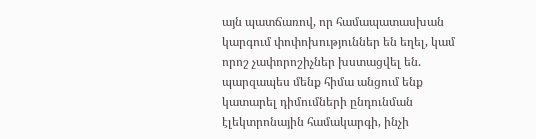այն պատճառով, որ համապատասխան կարգում փոփոխություններ են եղել, կամ որոշ չափորոշիչներ խստացվել են. պարզապես մենք հիմա անցում ենք կատարել դիմումների ընդունման էլեկտրոնային համակարգի, ինչի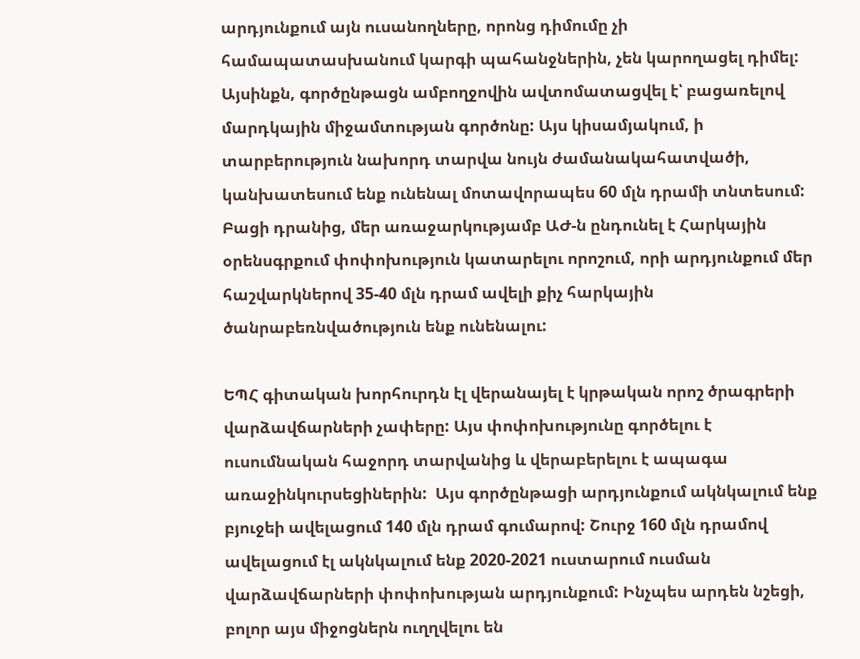արդյունքում այն ուսանողները, որոնց դիմումը չի համապատասխանում կարգի պահանջներին, չեն կարողացել դիմել: Այսինքն, գործընթացն ամբողջովին ավտոմատացվել է՝ բացառելով մարդկային միջամտության գործոնը: Այս կիսամյակում, ի տարբերություն նախորդ տարվա նույն ժամանակահատվածի, կանխատեսում ենք ունենալ մոտավորապես 60 մլն դրամի տնտեսում:
Բացի դրանից, մեր առաջարկությամբ ԱԺ-ն ընդունել է Հարկային օրենսգրքում փոփոխություն կատարելու որոշում, որի արդյունքում մեր հաշվարկներով 35-40 մլն դրամ ավելի քիչ հարկային ծանրաբեռնվածություն ենք ունենալու:

ԵՊՀ գիտական խորհուրդն էլ վերանայել է կրթական որոշ ծրագրերի վարձավճարների չափերը: Այս փոփոխությունը գործելու է ուսումնական հաջորդ տարվանից և վերաբերելու է ապագա առաջինկուրսեցիներին:  Այս գործընթացի արդյունքում ակնկալում ենք բյուջեի ավելացում 140 մլն դրամ գումարով: Շուրջ 160 մլն դրամով ավելացում էլ ակնկալում ենք 2020-2021 ուստարում ուսման վարձավճարների փոփոխության արդյունքում: Ինչպես արդեն նշեցի, բոլոր այս միջոցներն ուղղվելու են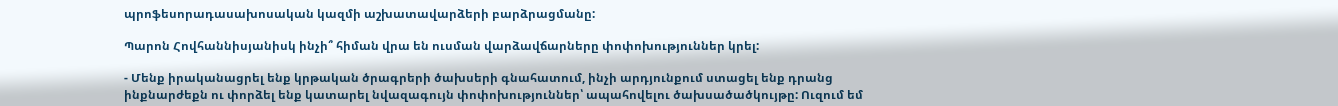պրոֆեսորադասախոսական կազմի աշխատավարձերի բարձրացմանը:

Պարոն Հովհաննիսյանիսկ ինչի՞ հիման վրա են ուսման վարձավճարները փոփոխություններ կրել:

- Մենք իրականացրել ենք կրթական ծրագրերի ծախսերի գնահատում, ինչի արդյունքում ստացել ենք դրանց ինքնարժեքն ու փորձել ենք կատարել նվազագույն փոփոխություններ՝ ապահովելու ծախսածածկույթը: Ուզում եմ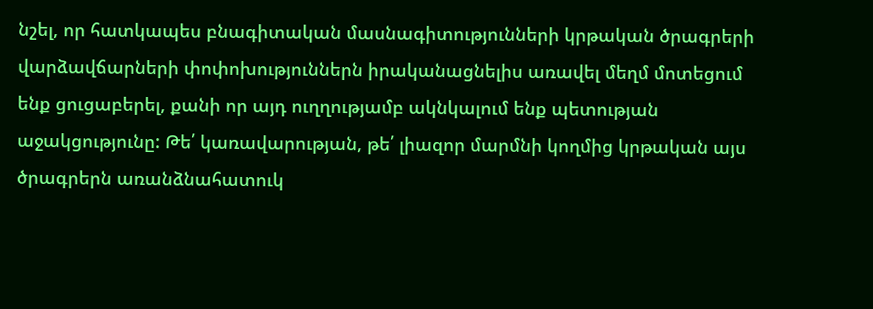նշել, որ հատկապես բնագիտական մասնագիտությունների կրթական ծրագրերի վարձավճարների փոփոխություններն իրականացնելիս առավել մեղմ մոտեցում ենք ցուցաբերել, քանի որ այդ ուղղությամբ ակնկալում ենք պետության աջակցությունը: Թե՛ կառավարության, թե՛ լիազոր մարմնի կողմից կրթական այս ծրագրերն առանձնահատուկ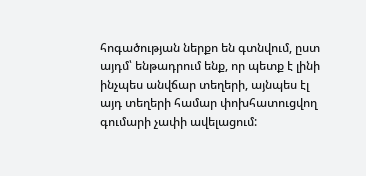հոգածության ներքո են գտնվում, ըստ այդմ՝ ենթադրում ենք, որ պետք է լինի ինչպես անվճար տեղերի, այնպես էլ այդ տեղերի համար փոխհատուցվող գումարի չափի ավելացում: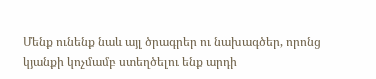Մենք ունենք նաև այլ ծրագրեր ու նախագծեր, որոնց կյանքի կոչմամբ ստեղծելու ենք արդի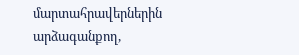մարտահրավերներին արձագանքող,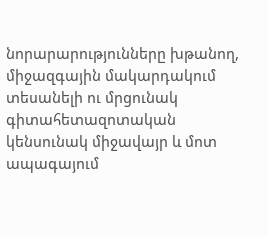նորարարությունները խթանող, միջազգային մակարդակում տեսանելի ու մրցունակ գիտահետազոտական կենսունակ միջավայր և մոտ ապագայում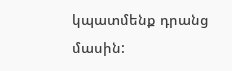կպատմենք դրանց մասին: